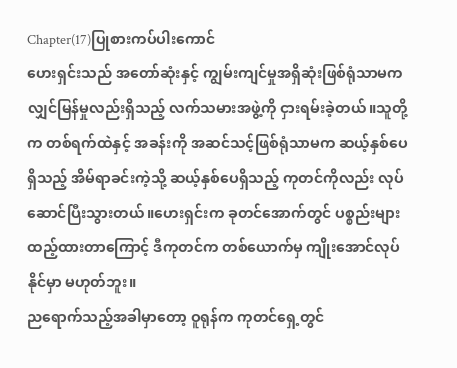Chapter(17)ပြုစားကပ်ပါးကောင်
ဟေးရှင်းသည် အတော်ဆုံးနှင့် ကျွမ်းကျင်မှုအရှိဆုံးဖြစ်ရုံသာမက လျှင်မြန်မှုလည်းရှိသည့် လက်သမားအဖွဲ့ကို ငှားရမ်းခဲ့တယ်။သူတို့က တစ်ရက်ထဲနှင့် အခန်းကို အဆင်သင့်ဖြစ်ရုံသာမက ဆယ့်နှစ်ပေရှိသည့် အိမ်ရာခင်းကဲ့သို့ ဆယ့်နှစ်ပေရှိသည့် ကုတင်ကိုလည်း လုပ်ဆောင်ပြီးသွားတယ်။ဟေးရှင်းက ခုတင်အောက်တွင် ပစ္စည်းများထည့်ထားတာကြောင့် ဒီကုတင်က တစ်ယောက်မှ ကျိုးအောင်လုပ်နိုင်မှာ မဟုတ်ဘူး။
ညရောက်သည့်အခါမှာတော့ ဝူရုန်က ကုတင်ရှေ့တွင်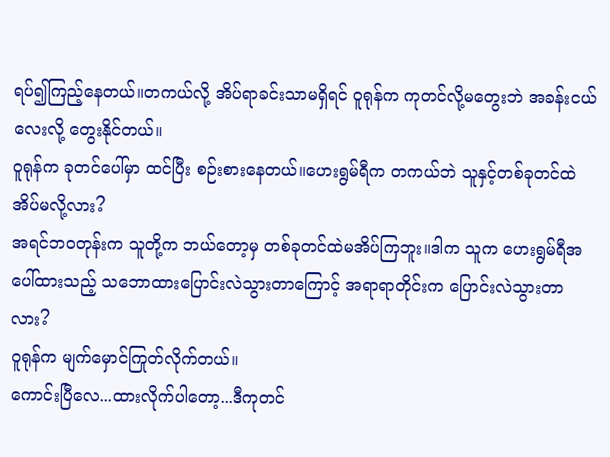ရပ်၍ကြည့်နေတယ်။တကယ်လို့ အိပ်ရာခင်းသာမရှိရင် ဝူရုန်က ကုတင်လို့မတွေးဘဲ အခန်းငယ်လေးလို့ တွေးနိုင်တယ်။
ဝူရုန်က ခုတင်ပေါ်မှာ ထင်ပြီး စဉ်းစားနေတယ်။ဟေးရွမ်ရီက တကယ်ဘဲ သူနှင့်တစ်ခုတင်ထဲ အိပ်မလို့လား?
အရင်ဘဝတုန်းက သူတို့က ဘယ်တော့မှ တစ်ခုတင်ထဲမအိပ်ကြဘူး။ဒါက သူက ဟေးရွမ်ရီအပေါ်ထားသည့် သဘောထားပြောင်းလဲသွားတာကြောင့် အရာရာတိုင်းက ပြောင်းလဲသွားတာလား?
ဝူရုန်က မျက်မှောင်ကြုတ်လိုက်တယ်။
ကောင်းပြီလေ...ထားလိုက်ပါတော့...ဒီကုတင်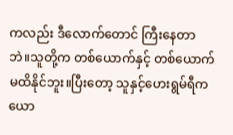ကလည်း ဒီလောက်တောင် ကြီးနေတာဘဲ။သူတို့က တစ်ယောက်နှင့် တစ်ယောက်မထိနိုင်ဘူး။ပြီးတော့ သူနှင့်ဟေးရွမ်ရီက ယော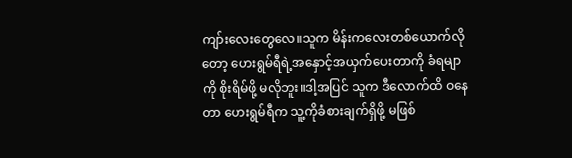ကျာ်းလေးတွေလေ။သူက မိန်းကလေးတစ်ယောက်လိုတော့ ဟေးရွမ်ရီရဲ့အနှောင့်အယှက်ပေးတာကို ခံရမျာကို စိုးရိမ်ဖို့ မလိုဘူး။ဒါ့အပြင် သူက ဒီလောက်ထိ ဝနေတာ ဟေးရွမ်ရီက သူ့ကိုခံစားချက်ရှိဖို့ မဖြစ်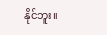နိုင်ဘူး။